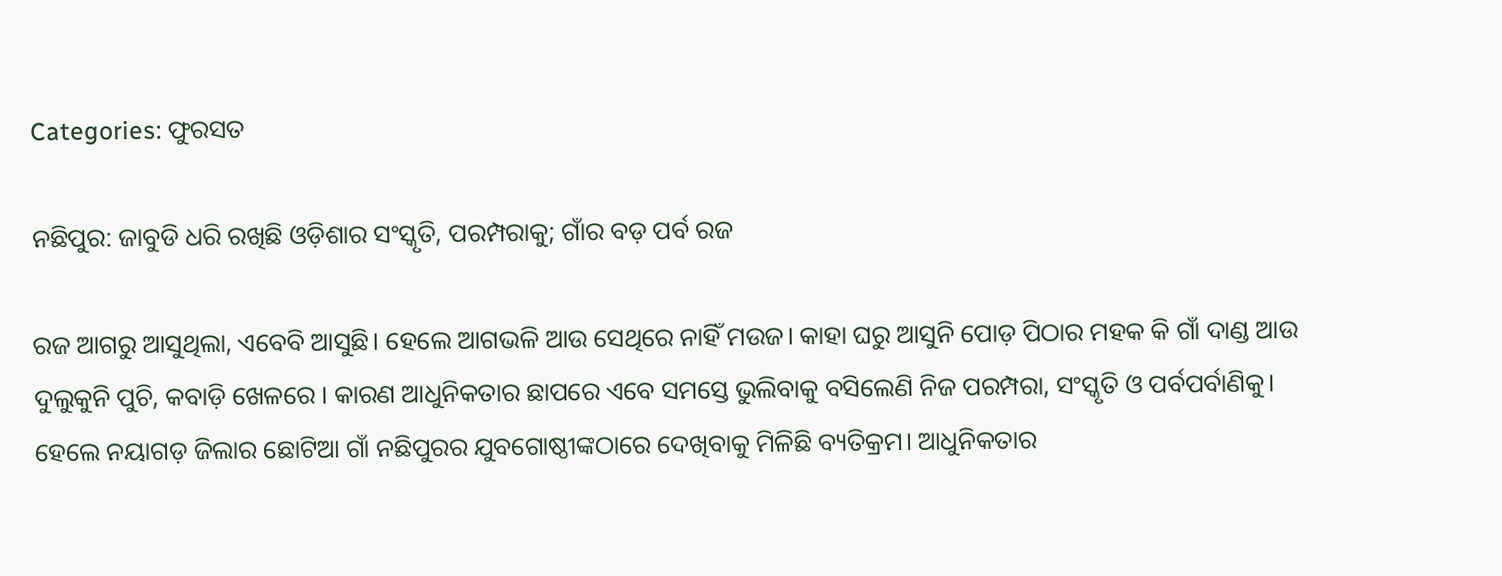Categories: ଫୁରସତ

ନଛିପୁର: ଜାବୁଡି ଧରି ରଖିଛି ଓଡ଼ିଶାର ସଂସ୍କୃତି, ପରମ୍ପରାକୁ; ଗାଁର ବଡ଼ ପର୍ବ ରଜ

ରଜ ଆଗରୁ ଆସୁଥିଲା, ଏବେବି ଆସୁଛି। ହେଲେ ଆଗଭଳି ଆଉ ସେଥିରେ ନାହିଁ ମଉଜ। କାହା ଘରୁ ଆସୁନି ପୋଡ଼ ପିଠାର ମହକ କି ଗାଁ ଦାଣ୍ଡ ଆଉ ଦୁଲୁକୁନି ପୁଚି, କବାଡ଼ି ଖେଳରେ । କାରଣ ଆଧୁନିକତାର ଛାପରେ ଏବେ ସମସ୍ତେ ଭୁଲିବାକୁ ବସିଲେଣି ନିଜ ପରମ୍ପରା, ସଂସ୍କୃତି ଓ ପର୍ବପର୍ବାଣିକୁ। ହେଲେ ନୟାଗଡ଼ ଜିଲାର ଛୋଟିଆ ଗାଁ ନଛିପୁରର ଯୁବଗୋଷ୍ଠୀଙ୍କଠାରେ ଦେଖିବାକୁ ମିଳିଛି ବ୍ୟତିକ୍ରମ। ଆଧୁନିକତାର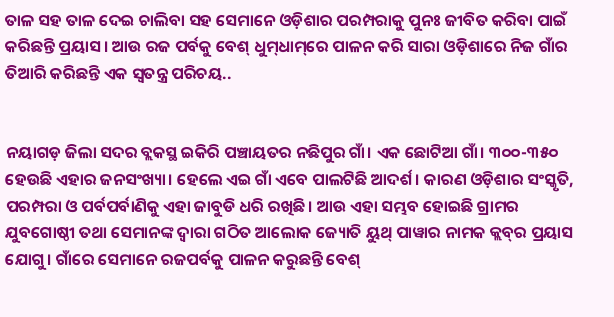ତାଳ ସହ ତାଳ ଦେଇ ଚାଲିବା ସହ ସେମାନେ ଓଡ଼ିଶାର ପରମ୍ପରାକୁ ପୁନଃ ଜୀବିତ କରିବା ପାଇଁ କରିଛନ୍ତି ପ୍ରୟାସ। ଆଉ ରଜ ପର୍ବକୁ ବେଶ୍‌ ଧୁମ୍‌ଧାମ୍‌ରେ ପାଳନ କରି ସାରା ଓଡ଼ିଶାରେ ନିଜ ଗାଁର ତିଆରି କରିଛନ୍ତି ଏକ ସ୍ବତନ୍ତ୍ର ପରିଚୟ..


ନୟାଗଡ଼ ଜିଲା ସଦର ବ୍ଲକସ୍ଥ ଇକିରି ପଞ୍ଚାୟତର ନଛିପୁର ଗାଁ। ଏକ ଛୋଟିଆ ଗାଁ। ୩୦୦-୩୫୦ ହେଉଛି ଏହାର ଜନସଂଖ୍ୟା। ହେଲେ ଏଇ ଗାଁ ଏବେ ପାଲଟିଛି ଆଦର୍ଶ। କାରଣ ଓଡ଼ିଶାର ସଂସ୍କୃତି, ପରମ୍ପରା ଓ ପର୍ବପର୍ବାଣିକୁ ଏହା ଜାବୁଡି ଧରି ରଖିଛି। ଆଉ ଏହା ସମ୍ଭବ ହୋଇଛି ଗ୍ରାମର ଯୁବଗୋଷ୍ଠୀ ତଥା ସେମାନଙ୍କ ଦ୍ୱାରା ଗଠିତ ଆଲୋକ ଜ୍ୟୋତି ୟୁଥ୍‌ ପାୱାର ନାମକ କ୍ଲବ୍‌ର ପ୍ରୟାସ ଯୋଗୁ। ଗାଁରେ ସେମାନେ ରଜପର୍ବକୁ ପାଳନ କରୁଛନ୍ତି ବେଶ୍‌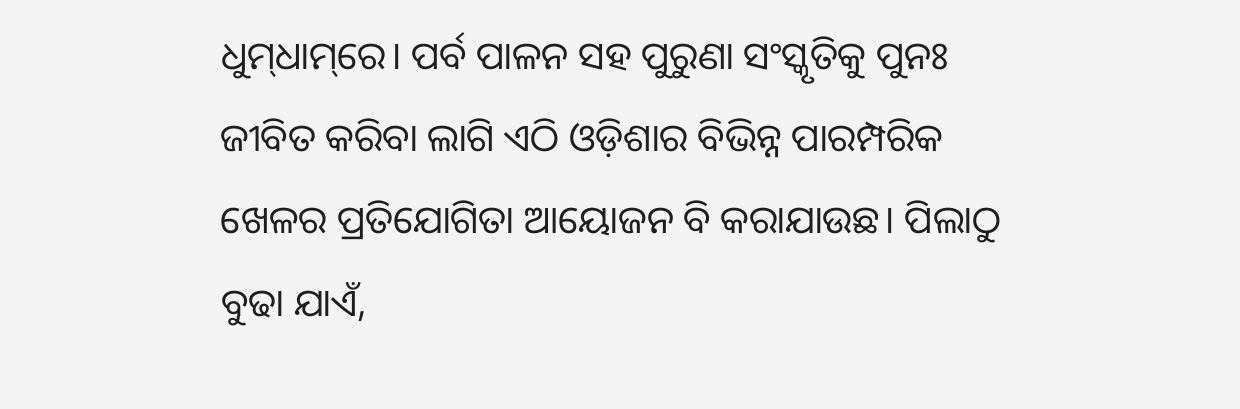ଧୁମ୍‌ଧାମ୍‌ରେ। ପର୍ବ ପାଳନ ସହ ପୁରୁଣା ସଂସ୍କୃତିକୁ ପୁନଃ ଜୀବିତ କରିବା ଲାଗି ଏଠି ଓଡ଼ିଶାର ବିଭିନ୍ନ ପାରମ୍ପରିକ ଖେଳର ପ୍ରତିଯୋଗିତା ଆୟୋଜନ ବି କରାଯାଉଛ। ପିଲାଠୁ ବୁଢା ଯାଏଁ,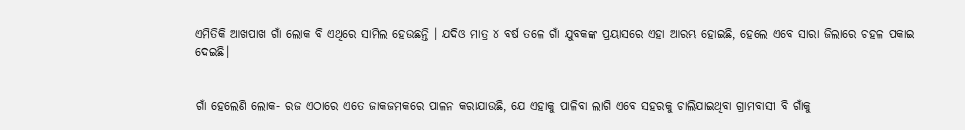ଏମିତିକି ଆଖପାଖ ଗାଁ ଲୋକ ବି ଏଥିରେ ସାମିଲ ହେଉଛନ୍ତି । ଯଦିଓ ମାତ୍ର ୪ ବର୍ଷ ତଳେ ଗାଁ ଯୁବକଙ୍କ ପ୍ରୟାସରେ ଏହା ଆରମ୍ଭ ହୋଇଛି, ହେଲେ ଏବେ ସାରା ଜିଲାରେ ଚହଳ ପକାଇ ଦେଇଛି।


ଗାଁ ହେଲେଣି ଲୋକ- ରଜ ଏଠାରେ ଏତେ ଜାକଜମକରେ ପାଳନ କରାଯାଉଛି, ଯେ ଏହାକୁ ପାଳିବା ଲାଗି ଏବେ ସହରକୁ ଚାଲିଯାଇଥିବା ଗ୍ରାମବାସୀ ବି ଗାଁକୁ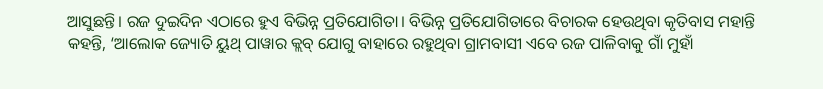ଆସୁଛନ୍ତି। ରଜ ଦୁଇଦିନ ଏଠାରେ ହୁଏ ବିଭିନ୍ନ ପ୍ରତିଯୋଗିତା। ବିଭିନ୍ନ ପ୍ରତିଯୋଗିତାରେ ବିଚାରକ ହେଉଥିବା କୃତିବାସ ମହାନ୍ତି କହନ୍ତି, ‘ଆଲୋକ ଜ୍ୟୋତି ୟୁଥ୍‌ ପାୱାର କ୍ଲବ୍‌ ଯୋଗୁ ବାହାରେ ରହୁଥିବା ଗ୍ରାମବାସୀ ଏବେ ରଜ ପାଳିବାକୁ ଗାଁ ମୁହାଁ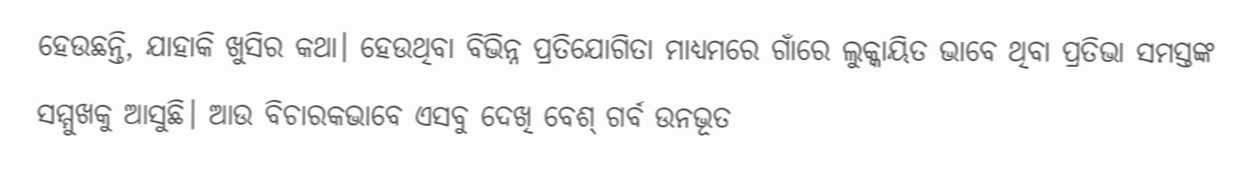ହେଉଛନ୍ତି, ଯାହାକି ଖୁସିର କଥା। ହେଉଥିବା ବିଭିନ୍ନ ପ୍ରତିଯୋଗିତା ମାଧ୍ୟମରେ ଗାଁରେ ଲୁକ୍କାୟିତ ଭାବେ ଥିବା ପ୍ରତିଭା ସମସ୍ତଙ୍କ ସମ୍ମୁଖକୁ ଆସୁଛି। ଆଉ ବିଚାରକଭାବେ ଏସବୁ ଦେଖି ବେଶ୍‌ ଗର୍ବ ଉନଭୂତ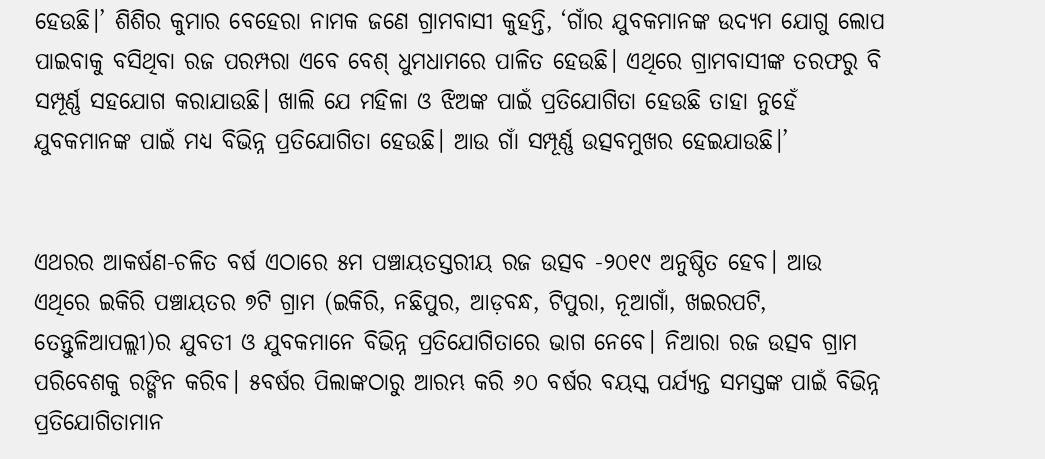ହେଉଛି।’ ଶିଶିର କୁମାର ବେହେରା ନାମକ ଜଣେ ଗ୍ରାମବାସୀ କୁହନ୍ତି, ‘ଗାଁର ଯୁବକମାନଙ୍କ ଉଦ୍ୟମ ଯୋଗୁ ଲୋପ ପାଇବାକୁ ବସିଥିବା ରଜ ପରମ୍ପରା ଏବେ ବେଶ୍‌ ଧୁମଧାମରେ ପାଳିତ ହେଉଛି। ଏଥିରେ ଗ୍ରାମବାସୀଙ୍କ ତରଫରୁ ବି ସମ୍ପୂର୍ଣ୍ଣ ସହଯୋଗ କରାଯାଉଛି। ଖାଲି ଯେ ମହିଳା ଓ ଝିଅଙ୍କ ପାଇଁ ପ୍ରତିଯୋଗିତା ହେଉଛି ତାହା ନୁହେଁ ଯୁବକମାନଙ୍କ ପାଇଁ ମଧ୍ୟ ବିଭିନ୍ନ ପ୍ରତିଯୋଗିତା ହେଉଛି। ଆଉ ଗାଁ ସମ୍ପୂର୍ଣ୍ଣ ଉତ୍ସବମୁଖର ହେଇଯାଉଛି।’


ଏଥରର ଆକର୍ଷଣ-ଚଳିତ ବର୍ଷ ଏଠାରେ ୫ମ ପଞ୍ଚାୟତସ୍ତରୀୟ ରଜ ଉତ୍ସବ -୨୦୧୯ ଅନୁଷ୍ଠିତ ହେବ। ଆଉ ଏଥିରେ ଇକିରି ପଞ୍ଚାୟତର ୭ଟି ଗ୍ରାମ (ଇକିରି, ନଛିପୁର, ଆଡ଼ବନ୍ଧ, ଟିପୁରା, ନୂଆଗାଁ, ଖଇରପଟି, ତେନ୍ତୁଳିଆପଲ୍ଲୀ)ର ଯୁବତୀ ଓ ଯୁବକମାନେ ବିଭିନ୍ନ ପ୍ରତିଯୋଗିତାରେ ଭାଗ ନେବେ। ନିଆରା ରଜ ଉତ୍ସବ ଗ୍ରାମ ପରିବେଶକୁ ରଙ୍ଗିନ କରିବ। ୫ବର୍ଷର ପିଲାଙ୍କଠାରୁ ଆରମ୍ଭ କରି ୬୦ ବର୍ଷର ବୟସ୍କ ପର୍ଯ୍ୟନ୍ତ ସମସ୍ତଙ୍କ ପାଇଁ ବିଭିନ୍ନ ପ୍ରତିଯୋଗିତାମାନ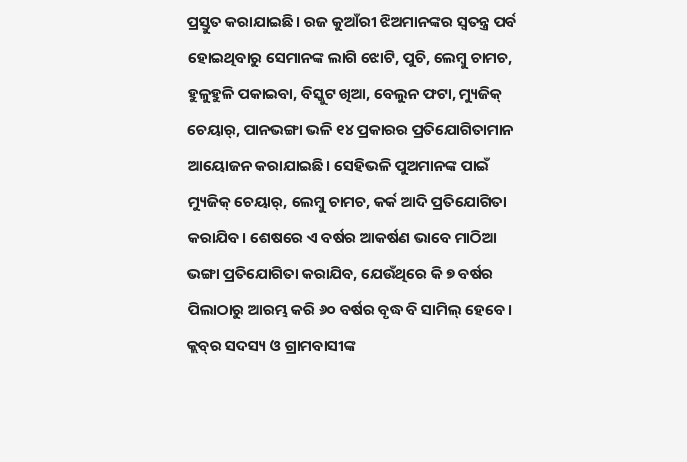ପ୍ରସ୍ତୁତ କରାଯାଇଛି। ରଜ କୁଆଁରୀ ଝିଅମାନଙ୍କର ସ୍ବତନ୍ତ୍ର ପର୍ବ ହୋଇଥିବାରୁ ସେମାନଙ୍କ ଲାଗି ଝୋଟି, ପୁଚି, ଲେମ୍ବୁ ଚାମଚ, ହୁଳୁହୁଳି ପକାଇବା, ବିସ୍କୁଟ ଖିଆ, ବେଲୁନ ଫଟା, ମ୍ୟୁଜିକ୍‌ ଚେୟାର୍‌, ପାନଭଙ୍ଗା ଭଳି ୧୪ ପ୍ରକାରର ପ୍ରତିଯୋଗିତାମାନ ଆୟୋଜନ କରାଯାଇଛି। ସେହିଭଳି ପୁଅମାନଙ୍କ ପାଇଁ ମ୍ୟୁଜିକ୍‌ ଚେୟାର୍‌, ଲେମ୍ବୁ ଚାମଚ, କର୍କ ଆଦି ପ୍ରତିଯୋଗିତା କରାଯିବ। ଶେଷରେ ଏ ବର୍ଷର ଆକର୍ଷଣ ଭାବେ ମାଠିଆ ଭଙ୍ଗା ପ୍ରତିଯୋଗିତା କରାଯିବ, ଯେଉଁଥିରେ କି ୭ ବର୍ଷର ପିଲାଠାରୁ ଆରମ୍ଭ କରି ୬୦ ବର୍ଷର ବୃଦ୍ଧ ବି ସାମିଲ୍‌ ହେବେ। କ୍ଲବ୍‌ର ସଦସ୍ୟ ଓ ଗ୍ରାମବାସୀଙ୍କ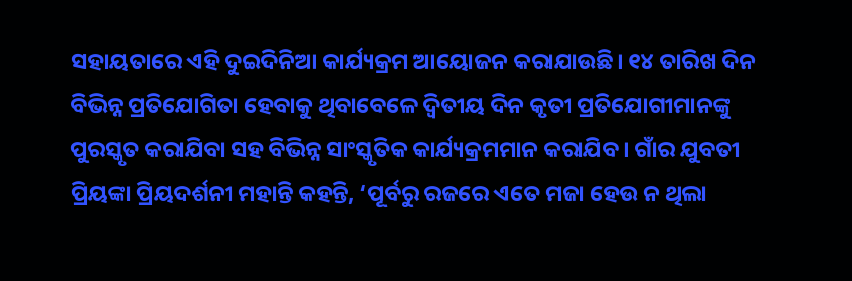ସହାୟତାରେ ଏହି ଦୁଇଦିନିଆ କାର୍ଯ୍ୟକ୍ରମ ଆୟୋଜନ କରାଯାଉଛି। ୧୪ ତାରିଖ ଦିନ ବିଭିନ୍ନ ପ୍ରତିଯୋଗିତା ହେବାକୁ ଥିବାବେଳେ ଦ୍ୱିତୀୟ ଦିନ କୃତୀ ପ୍ରତିଯୋଗୀମାନଙ୍କୁ ପୁରସ୍କୃତ କରାଯିବା ସହ ବିଭିନ୍ନ ସାଂସ୍କୃତିକ କାର୍ଯ୍ୟକ୍ରମମାନ କରାଯିବ। ଗାଁର ଯୁବତୀ ପ୍ରିୟଙ୍କା ପ୍ରିୟଦର୍ଶନୀ ମହାନ୍ତି କହନ୍ତି, ‘ପୂର୍ବରୁ ରଜରେ ଏତେ ମଜା ହେଉ ନ ଥିଲା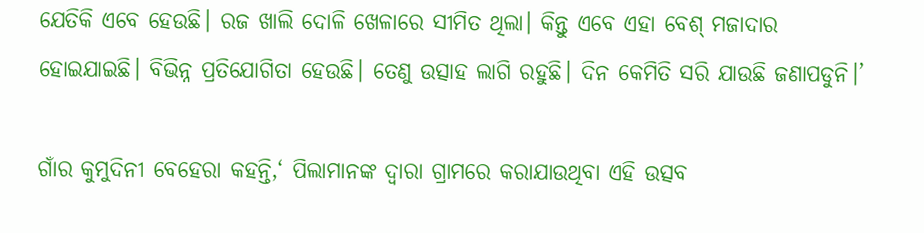ଯେତିକି ଏବେ ହେଉଛି। ରଜ ଖାଲି ଦୋଳି ଖେଳାରେ ସୀମିତ ଥିଲା। କିନ୍ତୁ ଏବେ ଏହା ବେଶ୍‌ ମଜାଦାର ହୋଇଯାଇଛି। ବିଭିନ୍ନ ପ୍ରତିଯୋଗିତା ହେଉଛି। ତେଣୁ ଉତ୍ସାହ ଲାଗି ରହୁଛି। ଦିନ କେମିତି ସରି ଯାଉଛି ଜଣାପଡୁନି।’

ଗାଁର କୁମୁଦିନୀ ବେହେରା କହନ୍ତି,‘ ପିଲାମାନଙ୍କ ଦ୍ୱାରା ଗ୍ରାମରେ କରାଯାଉଥିବା ଏହି ଉତ୍ସବ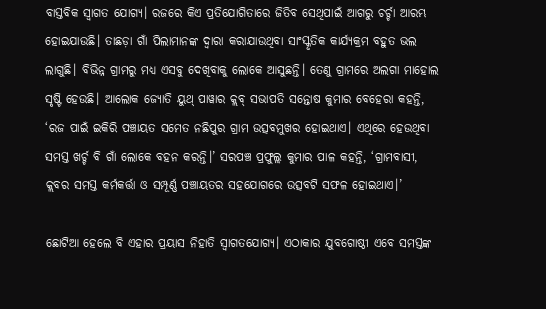ବାସ୍ତବିକ ସ୍ବାଗତ ଯୋଗ୍ୟ। ରଜରେ କିଏ ପ୍ରତିଯୋଗିତାରେ ଜିତିବ ସେଥିପାଇଁ ଆଗରୁ ଚର୍ଚ୍ଚା ଆରମ୍ଭ ହୋଇଯାଉଛି। ତାଛଡ଼ା ଗାଁ ପିଲାମାନଙ୍କ ଦ୍ୱାରା କରାଯାଉଥିବା ସାଂସ୍କୃତିକ କାର୍ଯ୍ୟକ୍ରମ ବହୁତ ଭଲ ଲାଗୁଛି। ବିଭିନ୍ନ ଗ୍ରାମରୁ ମଧ୍ୟ ଏସବୁ ଦେଖିବାକୁ ଲୋକେ ଆସୁଛନ୍ତି। ତେଣୁ ଗ୍ରାମରେ ଅଲଗା ମାହୋଲ ସୃଷ୍ଟି ହେଉଛି। ଆଲୋକ ଜ୍ୟୋତି ୟୁଥ୍‌ ପାୱାର କ୍ଲବ୍‌ ସଭାପତି ସନ୍ତୋଷ କୁମାର ବେହେରା କହନ୍ତି, ‘ରଜ ପାଇଁ ଇକିରି ପଞ୍ଚାୟତ ସମେତ ନଛିପୁର ଗ୍ରାମ ଉତ୍ସବମୁଖର ହୋଇଥାଏ। ଏଥିରେ ହେଉଥିବା ସମସ୍ତ ଖର୍ଚ୍ଚ ବି ଗାଁ ଲୋକେ ବହନ କରନ୍ତି।’ ସରପଞ୍ଚ ପ୍ରଫୁଲ୍ଲ କୁମାର ପାଳ କହନ୍ତି, ‘ଗ୍ରାମବାସୀ, କ୍ଲବର ସମସ୍ତ କର୍ମକର୍ତ୍ତା ଓ ସମ୍ପୂର୍ଣ୍ଣ ପଞ୍ଚାୟତର ସହଯୋଗରେ ଉତ୍ସବଟି ସଫଳ ହୋଇଥାଏ।’

ଛୋଟିଆ ହେଲେ ବି ଏହାର ପ୍ରୟାସ ନିହାତି ସ୍ବାଗତଯୋଗ୍ୟ। ଏଠାକାର ଯୁବଗୋଷ୍ଠୀ ଏବେ ସମସ୍ତଙ୍କ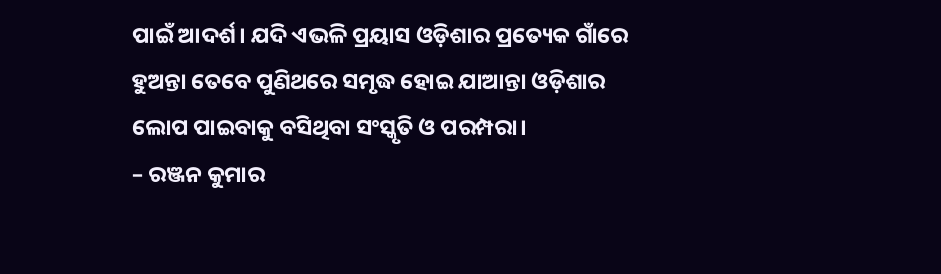ପାଇଁ ଆଦର୍ଶ। ଯଦି ଏଭଳି ପ୍ରୟାସ ଓଡ଼ିଶାର ପ୍ରତ୍ୟେକ ଗାଁରେ ହୁଅନ୍ତା ତେବେ ପୁଣିଥରେ ସମୃଦ୍ଧ ହୋଇ ଯାଆନ୍ତା ଓଡ଼ିଶାର ଲୋପ ପାଇବାକୁ ବସିଥିବା ସଂସ୍କୃତି ଓ ପରମ୍ପରା।
– ରଞ୍ଜନ କୁମାର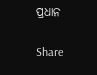ପ୍ରଧାନ

Share